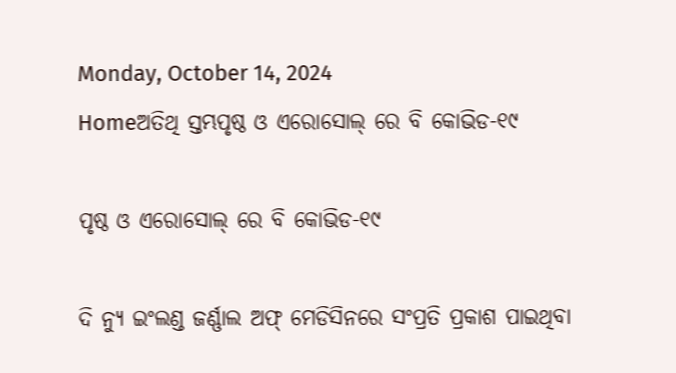Monday, October 14, 2024
Homeଅତିଥି ସ୍ତମ୍ଭପୃଷ୍ଠ ଓ ଏରୋସୋଲ୍ ରେ ବି କୋଭିଡ-୧୯

ପୃଷ୍ଠ ଓ ଏରୋସୋଲ୍ ରେ ବି କୋଭିଡ-୧୯

ଦି ନ୍ୟୁ ଇଂଲଣ୍ଡ ଜର୍ଣ୍ଣାଲ ଅଫ୍ ମେଡିସିନରେ ସଂପ୍ରତି ପ୍ରକାଶ ପାଇଥିବା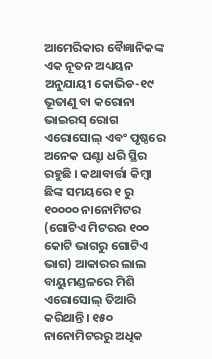ଆମେରିକାର ବୈଜ୍ଞାନିକଙ୍କ ଏକ ନୂତନ ଅଧ୍ୟୟନ ଅନୁଯାୟୀ କୋଭିଡ-୧୯ ଭୂତାଣୁ ବା କରୋନା ଭାଇରସ୍ ରୋଗ ଏରୋସୋଲ୍ ଏବଂ ପୃଷ୍ଠରେ ଅନେକ ଘଣ୍ଟା ଧରି ସ୍ଥିର ରହୁଛି । କଥାବାର୍ତ୍ତା କିମ୍ବା ଛିଙ୍କ ସମୟରେ ୧ ରୁ ୧୦୦୦୦ ନାନୋମିଟର (ଗୋଟିଏ ମିଟରର ୧୦୦ କୋଟି ଭାଗରୁ ଗୋଟିଏ ଭାଗ) ଆକାରର ଲାଲ ବାୟୁମଣ୍ଡଳରେ ମିଶି ଏରୋସୋଲ୍ ତିଆରି କରିଥାନ୍ତି। ୧୫୦ ନାନୋମିଟରରୁ ଅଧିକ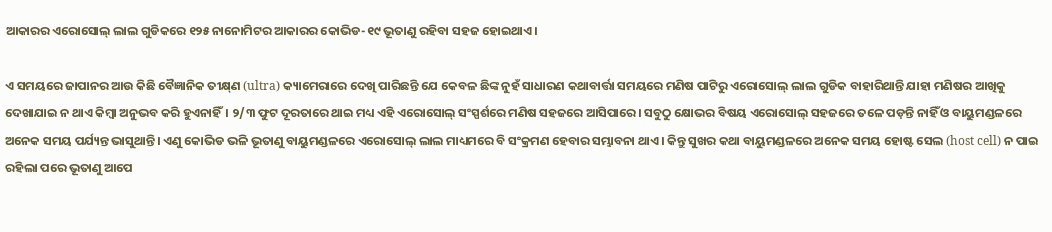ଆକାରର ଏରୋସୋଲ୍ ଲାଲ ଗୁଡିକରେ ୧୨୫ ନାନୋମିଟର ଆକାରର କୋଭିଡ-୧୯ ଭୂତାଣୁ ରହିବା ସହଜ ହୋଇଥାଏ।

ଏ ସମୟରେ ଜାପାନର ଆଉ କିଛି ବୈଜ୍ଞାନିକ ତୀକ୍ଷ୍‌ଣ (ultra) କ୍ୟାମେରାରେ ଦେଖି ପାରିଛନ୍ତି ଯେ କେବଳ ଛିଙ୍କ ନୁହଁ ସାଧାରଣ କଥାବାର୍ତ୍ତା ସମୟରେ ମଣିଷ ପାଟିରୁ ଏରୋସୋଲ୍ ଲାଲ ଗୁଡିକ ବାହାରିଥାନ୍ତି ଯାହା ମଣିଷର ଆଖିକୁ ଦେଖାଯାଇ ନ ଥାଏ କିମ୍ବା ଅନୁଭବ କରି ହୁଏନାହିଁ। ୨/୩ ଫୁଟ ଦୂରତାରେ ଥାଇ ମଧ୍ୟ ଏହି ଏରୋସୋଲ୍ ସଂସ୍ପର୍ଶରେ ମଣିଷ ସହଜରେ ଆସିପାରେ। ସବୁଠୁ କ୍ଷୋଭର ବିଷୟ ଏରୋସୋଲ୍ ସହଜରେ ତଳେ ପଡ଼ନ୍ତି ନାହିଁ ଓ ବାୟୁମଣ୍ଡଳରେ ଅନେକ ସମୟ ପର୍ଯ୍ୟନ୍ତ ଭାସୁଥାନ୍ତି। ଏଣୁ କୋଭିଡ ଭଳି ଭୂତାଣୁ ବାୟୁମଣ୍ଡଳରେ ଏରୋସୋଲ୍ ଲାଲ ମାଧ୍ୟମରେ ବି ସଂକ୍ରମଣ ହେବାର ସମ୍ଭାବନା ଥାଏ। କିନ୍ତୁ ସୁଖର କଥା ବାୟୁମଣ୍ଡଳରେ ଅନେକ ସମୟ ହୋଷ୍ଟ ସେଲ (host cell) ନ ପାଇ ରହିଲା ପରେ ଭୂତାଣୁ ଆପେ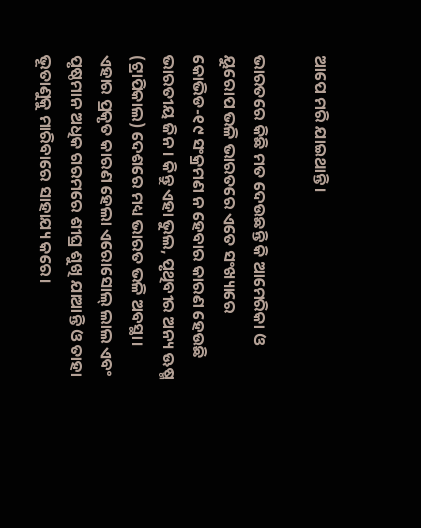ଆପେ ମରି ଯାଇଥାନ୍ତି।

ଭାରତରେ କିଛି ମତ ଦେଉଛନ୍ତି କି ଆମେରିକା ଓ ୟୁରୋପ ଭଳି ଭାରତରେ ଏତେ ସଂଖ୍ୟାରେ କୋଭିଡ-୧୯ ସଂକ୍ରମଣ ନ ହେବାର କାରଣ ହେଉଛି ଭାରତୀୟ ଜିନ। କିନ୍ତୁ ଏହା ଭୁଲ, ପୃଥିବୀର ଅନ୍ୟ ଊଷ୍ମ (ଟ୍ରାପିକାଲ) ଦେଶରେ ମଧ୍ୟ ଭାରତ ଭଳି ଅବସ୍ଥା। ଏହାର ପ୍ରକୃତ କାରଣ ହେଲା ଏରୋସୋଲ୍ ଲାଲ ଏବଂ ପୃଷ୍ଠମାନ ଅଧିକ ଗରମରେ ଶୀଘ୍ର ଶୁଖି ଯାଆନ୍ତି ଓ ତାହା ଭୂତାଣୁକୁ ମାରିବାରେ ସାହାଯ୍ୟ କରେ।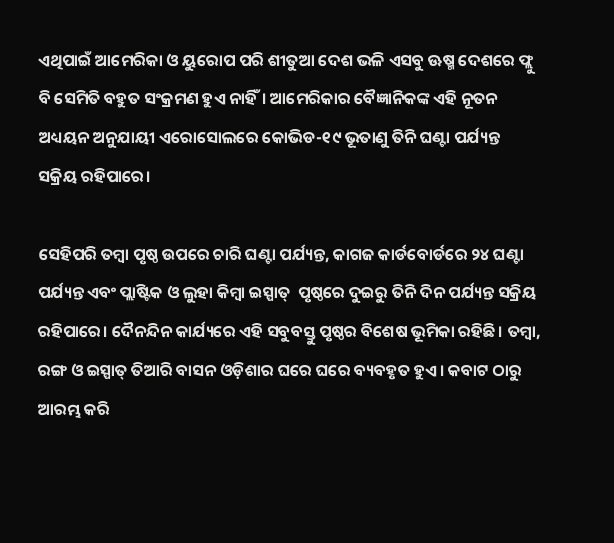ଏଥିପାଇଁ ଆମେରିକା ଓ ୟୁରୋପ ପରି ଶୀତୁଆ ଦେଶ ଭଳି ଏସବୁ ଊଷ୍ମ ଦେଶରେ ଫ୍ଲୁ ବି ସେମିତି ବହୁତ ସଂକ୍ରମଣ ହୁଏ ନାହିଁ। ଆମେରିକାର ବୈଜ୍ଞାନିକଙ୍କ ଏହି ନୂତନ ଅଧ୍ୟୟନ ଅନୁଯାୟୀ ଏରୋସୋଲରେ କୋଭିଡ-୧୯ ଭୂତାଣୁ ତିନି ଘଣ୍ଟା ପର୍ଯ୍ୟନ୍ତ ସକ୍ରିୟ ରହିପାରେ।

ସେହିପରି ତମ୍ବା ପୃଷ୍ଠ ଉପରେ ଚାରି ଘଣ୍ଟା ପର୍ଯ୍ୟନ୍ତ, କାଗଜ କାର୍ଡବୋର୍ଡରେ ୨୪ ଘଣ୍ଟା ପର୍ଯ୍ୟନ୍ତ ଏବଂ ପ୍ଲାଷ୍ଟିକ ଓ ଲୁହା କିମ୍ବା ଇସ୍ପାତ୍  ପୃଷ୍ଠରେ ଦୁଇରୁ ତିନି ଦିନ ପର୍ଯ୍ୟନ୍ତ ସକ୍ରିୟ ରହିପାରେ। ଦୈନନ୍ଦିନ କାର୍ଯ୍ୟରେ ଏହି ସବୁବସ୍ତୁ ପୃଷ୍ଠର ବିଶେଷ ଭୂମିକା ରହିଛି। ତମ୍ବା, ରଙ୍ଗ ଓ ଇସ୍ପାତ୍ ତିଆରି ବାସନ ଓଡ଼ିଶାର ଘରେ ଘରେ ବ୍ୟବହୃତ ହୁଏ। କବାଟ ଠାରୁ ଆରମ୍ଭ କରି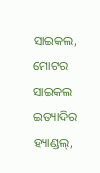ସାଇକଲ, ମୋଟର ସାଇକଲ ଇତ୍ୟାଦିର ହ୍ୟାଣ୍ଡଲ୍,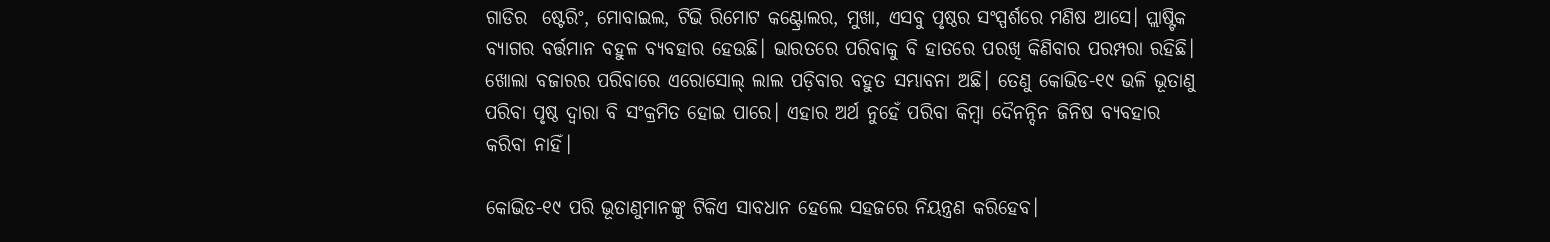ଗାଡିର  ଷ୍ଟେରିଂ, ମୋବାଇଲ, ଟିଭି ରିମୋଟ କଣ୍ଟ୍ରୋଲର, ମୁଖା, ଏସବୁ ପୃଷ୍ଠର ସଂସ୍ପର୍ଶରେ ମଣିଷ ଆସେ। ପ୍ଲାଷ୍ଟିକ ବ୍ୟାଗର ବର୍ତ୍ତମାନ ବହୁଳ ବ୍ୟବହାର ହେଉଛି। ଭାରତରେ ପରିବାକୁ ବି ହାତରେ ପରଖି କିଣିବାର ପରମ୍ପରା ରହିଛି। ଖୋଲା ବଜାରର ପରିବାରେ ଏରୋସୋଲ୍ ଲାଲ ପଡ଼ିବାର ବହୁତ ସମ୍ଭାବନା ଅଛି। ତେଣୁ କୋଭିଡ-୧୯ ଭଳି ଭୂତାଣୁ ପରିବା ପୃଷ୍ଠ ଦ୍ୱାରା ବି ସଂକ୍ରମିତ ହୋଇ ପାରେ। ଏହାର ଅର୍ଥ ନୁହେଁ ପରିବା କିମ୍ବା ଦୈନନ୍ଦିନ ଜିନିଷ ବ୍ୟବହାର କରିବା ନାହିଁ।

କୋଭିଡ-୧୯ ପରି ଭୂତାଣୁମାନଙ୍କୁ ଟିକିଏ ସାବଧାନ ହେଲେ ସହଜରେ ନିୟନ୍ତ୍ରଣ କରିହେବ।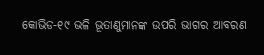କୋଭିଡ-୧୯ ଭଳି ଭୂତାଣୁମାନଙ୍କ ଉପରି ଭାଗର ଆବରଣ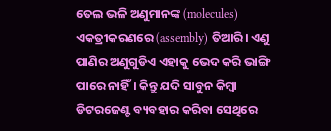ତେଲ ଭଳି ଅଣୁମାନଙ୍କ (molecules) ଏକତ୍ରୀକରଣରେ (assembly) ତିଆରି। ଏଣୁ ପାଣିର ଅଣୁଗୁଡିଏ ଏହାକୁ ଭେଦ କରି ଭାଙ୍ଗି ପାରେ ନାହିଁ। କିନ୍ତୁ ଯଦି ସାବୁନ କିମ୍ବା ଡିଟରଜେଣ୍ଟ ବ୍ୟବହାର କରିବା ସେଥିରେ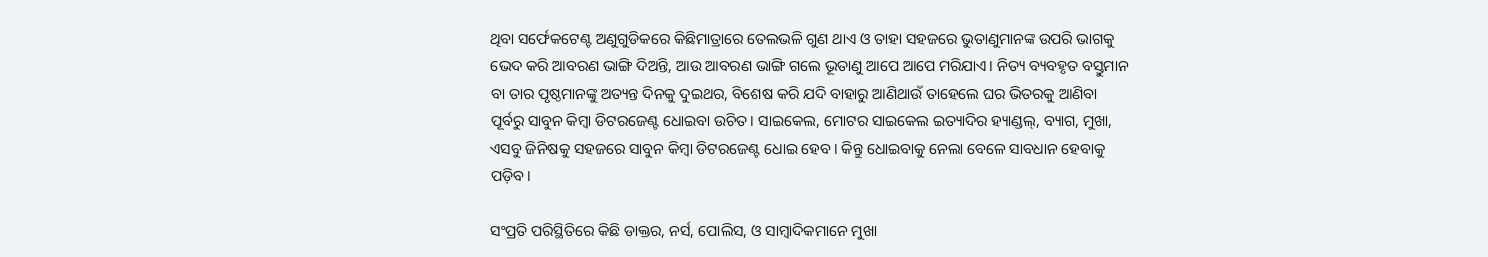ଥିବା ସର୍ଫେକଟେଣ୍ଟ ଅଣୁଗୁଡିକରେ କିଛିମାତ୍ରାରେ ତେଲଭଳି ଗୁଣ ଥାଏ ଓ ତାହା ସହଜରେ ଭୁତାଣୁମାନଙ୍କ ଉପରି ଭାଗକୁ ଭେଦ କରି ଆବରଣ ଭାଙ୍ଗି ଦିଅନ୍ତି, ଆଉ ଆବରଣ ଭାଙ୍ଗି ଗଲେ ଭୂତାଣୁ ଆପେ ଆପେ ମରିଯାଏ। ନିତ୍ୟ ବ୍ୟବହୃତ ବସ୍ତୁମାନ ବା ତାର ପୃଷ୍ଠମାନଙ୍କୁ ଅତ୍ୟନ୍ତ ଦିନକୁ ଦୁଇଥର, ବିଶେଷ କରି ଯଦି ବାହାରୁ ଆଣିଥାଉଁ ତାହେଲେ ଘର ଭିତରକୁ ଆଣିବା ପୂର୍ବରୁ ସାବୁନ କିମ୍ବା ଡିଟରଜେଣ୍ଟ ଧୋଇବା ଉଚିତ। ସାଇକେଲ, ମୋଟର ସାଇକେଲ ଇତ୍ୟାଦିର ହ୍ୟାଣ୍ଡଲ୍, ବ୍ୟାଗ, ମୁଖା, ଏସବୁ ଜିନିଷକୁ ସହଜରେ ସାବୁନ କିମ୍ବା ଡିଟରଜେଣ୍ଟ ଧୋଇ ହେବ। କିନ୍ତୁ ଧୋଇବାକୁ ନେଲା ବେଳେ ସାବଧାନ ହେବାକୁ ପଡ଼ିବ।

ସଂପ୍ରତି ପରିସ୍ଥିତିରେ କିଛି ଡାକ୍ତର, ନର୍ସ, ପୋଲିସ, ଓ ସାମ୍ବାଦିକମାନେ ମୁଖା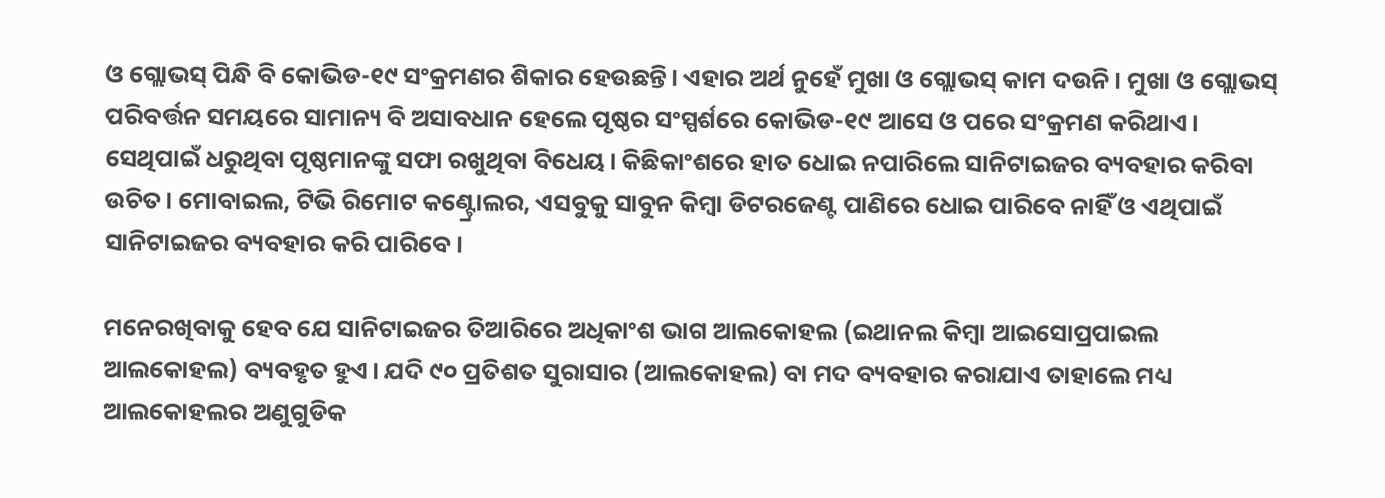ଓ ଗ୍ଲୋଭସ୍ ପିନ୍ଧି ବି କୋଭିଡ-୧୯ ସଂକ୍ରମଣର ଶିକାର ହେଉଛନ୍ତି। ଏହାର ଅର୍ଥ ନୁହେଁ ମୁଖା ଓ ଗ୍ଲୋଭସ୍ କାମ ଦଉନି। ମୁଖା ଓ ଗ୍ଲୋଭସ୍ ପରିବର୍ତ୍ତନ ସମୟରେ ସାମାନ୍ୟ ବି ଅସାବଧାନ ହେଲେ ପୃଷ୍ଠର ସଂସ୍ପର୍ଶରେ କୋଭିଡ-୧୯ ଆସେ ଓ ପରେ ସଂକ୍ରମଣ କରିଥାଏ। ସେଥିପାଇଁ ଧରୁଥିବା ପୃଷ୍ଠମାନଙ୍କୁ ସଫା ରଖୁଥିବା ବିଧେୟ। କିଛିକାଂଶରେ ହାତ ଧୋଇ ନପାରିଲେ ସାନିଟାଇଜର ବ୍ୟବହାର କରିବା ଉଚିତ। ମୋବାଇଲ, ଟିଭି ରିମୋଟ କଣ୍ଟ୍ରୋଲର, ଏସବୁକୁ ସାବୁନ କିମ୍ବା ଡିଟରଜେଣ୍ଟ ପାଣିରେ ଧୋଇ ପାରିବେ ନାହିଁ ଓ ଏଥିପାଇଁ ସାନିଟାଇଜର ବ୍ୟବହାର କରି ପାରିବେ।

ମନେରଖିବାକୁ ହେବ ଯେ ସାନିଟାଇଜର ତିଆରିରେ ଅଧିକାଂଶ ଭାଗ ଆଲକୋହଲ (ଇଥାନଲ କିମ୍ବା ଆଇସୋପ୍ରପାଇଲ ଆଲକୋହଲ) ବ୍ୟବହୃତ ହୁଏ। ଯଦି ୯୦ ପ୍ରତିଶତ ସୁରାସାର (ଆଲକୋହଲ) ବା ମଦ ବ୍ୟବହାର କରାଯାଏ ତାହାଲେ ମଧ୍ୟ  ଆଲକୋହଲର ଅଣୁଗୁଡିକ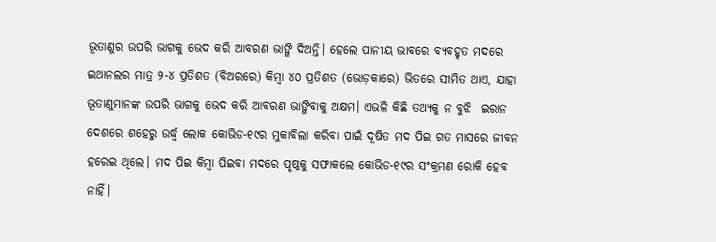ଭୂତାଣୁର ଉପରି ଭାଗକୁ ଭେଦ କରି ଆବରଣ ଭାଙ୍ଗି ଦିଅନ୍ତି। ହେଲେ ପାନୀୟ ଭାବରେ ବ୍ୟବହୃତ ମଦରେ ଇଥାନଲର ମାତ୍ର ୨-୪ ପ୍ରତିଶତ (ବିଅରରେ) କିମ୍ବା ୪୦ ପ୍ରତିଶତ (ଭୋଡ଼କାରେ) ଭିତରେ ସୀମିତ ଥାଏ, ଯାହା ଭୂତାଣୁମାନଙ୍କ ଉପରି ଭାଗକୁ ଭେଦ କରି ଆବରଣ ଭାଙ୍ଗିବାକୁ ଅକ୍ଷମ। ଏଭଳି କିଛି ତଥ୍ୟକୁ ନ ବୁଝି  ଇରାନ ଦେଶରେ ଶହେରୁ ଉର୍ଦ୍ଧ୍ବ ଲୋକ କୋଭିଡ-୧୯ର ମୁକାବିଲା କରିବା ପାଇଁ ଦୂଷିତ ମଦ ପିଇ ଗତ ମାସରେ ଜୀବନ ହରେଇ ଥିଲେ। ମଦ ପିଇ କିମ୍ବା ପିଇବା ମଦରେ ପୃଷ୍ଠକୁ ସଫାକଲେ କୋଭିଡ-୧୯ର ସଂକ୍ରମଣ ରୋକି ହେବ ନାହିଁ।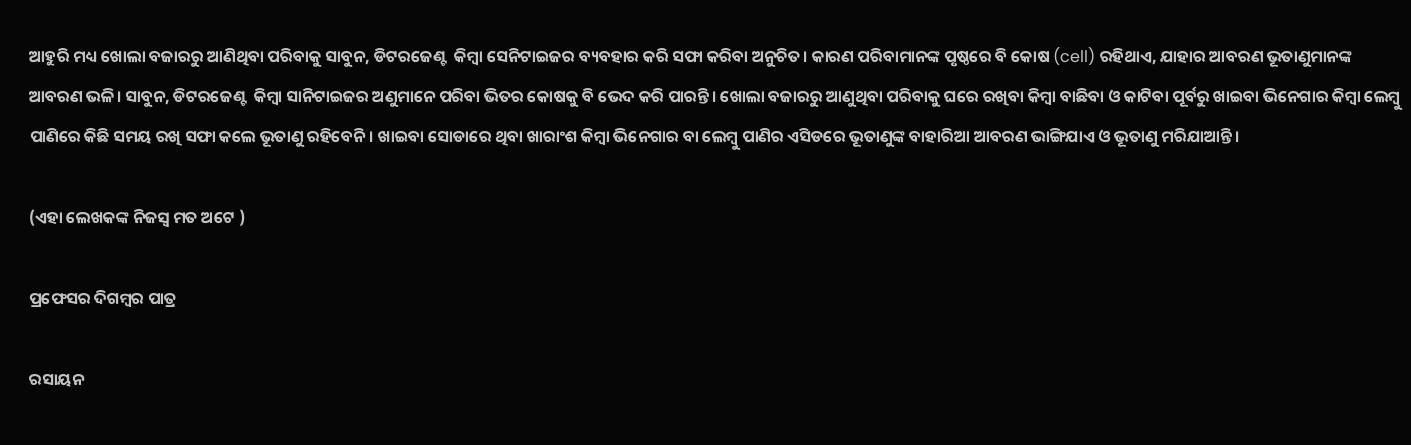ଆହୁରି ମଧ୍ୟ ଖୋଲା ବଜାରରୁ ଆଣିଥିବା ପରିବାକୁ ସାବୁନ, ଡିଟରଜେଣ୍ଟ  କିମ୍ବା ସେନିଟାଇଜର ବ୍ୟବହାର କରି ସଫା କରିବା ଅନୁଚିତ। କାରଣ ପରିବାମାନଙ୍କ ପୃଷ୍ଠରେ ବି କୋଷ (cell) ରହିଥାଏ, ଯାହାର ଆବରଣ ଭୂତାଣୁମାନଙ୍କ ଆବରଣ ଭଳି। ସାବୁନ, ଡିଟରଜେଣ୍ଟ  କିମ୍ବା ସାନିଟାଇଜର ଅଣୁମାନେ ପରିବା ଭିତର କୋଷକୁ ବି ଭେଦ କରି ପାରନ୍ତି। ଖୋଲା ବଜାରରୁ ଆଣୁଥିବା ପରିବାକୁ ଘରେ ରଖିବା କିମ୍ବା ବାଛିବା ଓ କାଟିବା ପୂର୍ବରୁ ଖାଇବା ଭିନେଗାର କିମ୍ବା ଲେମ୍ବୁ ପାଣିରେ କିଛି ସମୟ ରଖି ସଫା କଲେ ଭୂତାଣୁ ରହିବେନି। ଖାଇବା ସୋଡାରେ ଥିବା ଖାରାଂଶ କିମ୍ବା ଭିନେଗାର ବା ଲେମ୍ବୁ ପାଣିର ଏସିଡରେ ଭୂତାଣୁଙ୍କ ବାହାରିଆ ଆବରଣ ଭାଙ୍ଗିଯାଏ ଓ ଭୂତାଣୁ ମରିଯାଆନ୍ତି।

(ଏହା ଲେଖକଙ୍କ ନିଜସ୍ୱ ମତ ଅଟେ )

ପ୍ରଫେସର ଦିଗମ୍ବର ପାତ୍ର

ରସାୟନ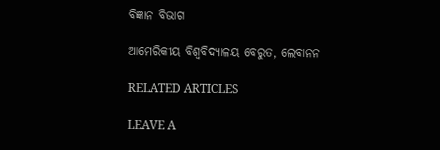ବିଜ୍ଞାନ ବିଭାଗ

ଆମେରିକୀୟ ବିଶ୍ୱବିଦ୍ୟାଳୟ ବେରୁତ, ଲେବାନନ

RELATED ARTICLES

LEAVE A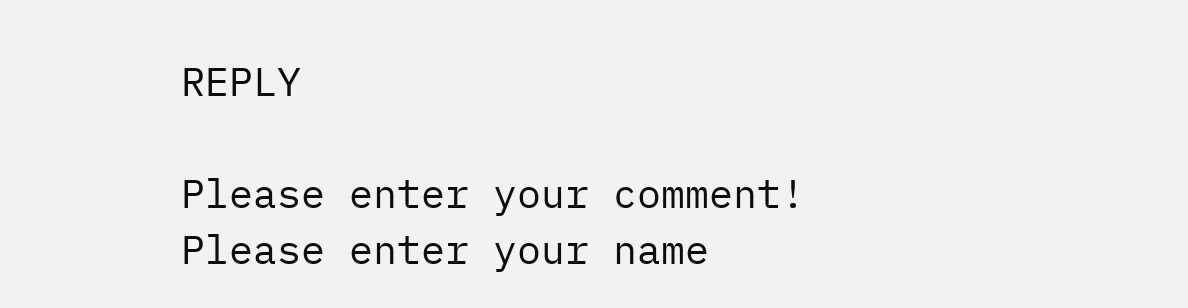REPLY

Please enter your comment!
Please enter your name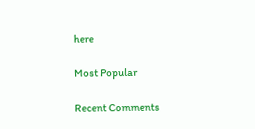here

Most Popular

Recent Comments